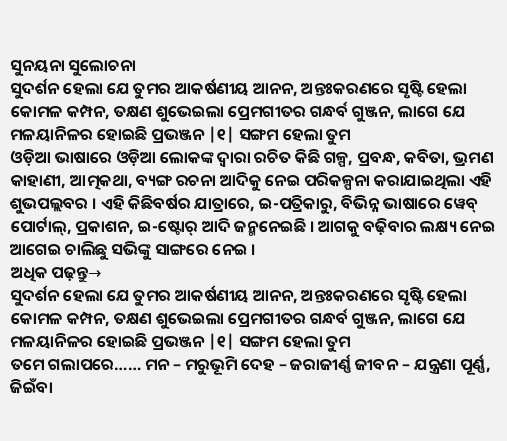ସୁନୟନା ସୁଲୋଚନା
ସୁଦର୍ଶନ ହେଲା ଯେ ତୁମର ଆକର୍ଷଣୀୟ ଆନନ, ଅନ୍ତଃକରଣରେ ସୃଷ୍ଟି ହେଲା କୋମଳ କମ୍ପନ, ତକ୍ଷଣ ଶୁଭେଇଲା ପ୍ରେମଗୀତର ଗନ୍ଧର୍ବ ଗୁଞ୍ଜନ, ଲାଗେ ଯେ ମଳୟାନିଳର ହୋଇଛି ପ୍ରଭଞ୍ଜନ |୧| ସଙ୍ଗମ ହେଲା ତୁମ
ଓଡ଼ିଆ ଭାଷାରେ ଓଡ଼ିଆ ଲୋକଙ୍କ ଦ୍ୱାରା ରଚିତ କିଛି ଗଳ୍ପ, ପ୍ରବନ୍ଧ, କବିତା, ଭ୍ରମଣ କାହାଣୀ, ଆତ୍ମକଥା, ବ୍ୟଙ୍ଗ ରଚନା ଆଦିକୁ ନେଇ ପରିକଳ୍ପନା କରାଯାଇଥିଲା ଏହି ଶୁଭପଲ୍ଲବର । ଏହି କିଛିବର୍ଷର ଯାତ୍ରାରେ, ଇ-ପତ୍ରିକାରୁ, ବିଭିନ୍ନ ଭାଷାରେ ୱେବ୍ ପୋର୍ଟାଲ୍, ପ୍ରକାଶନ, ଇ-ଷ୍ଟୋର୍ ଆଦି ଜନ୍ମନେଇଛି । ଆଗକୁ ବଢ଼ିବାର ଲକ୍ଷ୍ୟ ନେଇ ଆଗେଇ ଚାଲିଛୁ ସଭିଙ୍କୁ ସାଙ୍ଗରେ ନେଇ ।
ଅଧିକ ପଢ଼ନ୍ତୁ→
ସୁଦର୍ଶନ ହେଲା ଯେ ତୁମର ଆକର୍ଷଣୀୟ ଆନନ, ଅନ୍ତଃକରଣରେ ସୃଷ୍ଟି ହେଲା କୋମଳ କମ୍ପନ, ତକ୍ଷଣ ଶୁଭେଇଲା ପ୍ରେମଗୀତର ଗନ୍ଧର୍ବ ଗୁଞ୍ଜନ, ଲାଗେ ଯେ ମଳୟାନିଳର ହୋଇଛି ପ୍ରଭଞ୍ଜନ |୧| ସଙ୍ଗମ ହେଲା ତୁମ
ତମେ ଗଲାପରେ…… ମନ – ମରୁଭୂମି ଦେହ – ଜରାଜୀର୍ଣ୍ଣ ଜୀବନ – ଯନ୍ତ୍ରଣା ପୂର୍ଣ୍ଣ, ଜିଇଁବା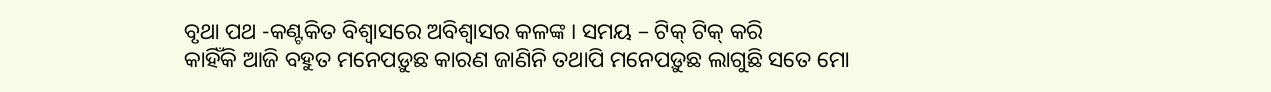ବୃଥା ପଥ -କଣ୍ଟକିତ ବିଶ୍ୱାସରେ ଅବିଶ୍ୱାସର କଳଙ୍କ । ସମୟ – ଟିକ୍ ଟିକ୍ କରି
କାହିଁକି ଆଜି ବହୁତ ମନେପଡ଼ୁଛ କାରଣ ଜାଣିନି ତଥାପି ମନେପଡ଼ୁଛ ଲାଗୁଛି ସତେ ମୋ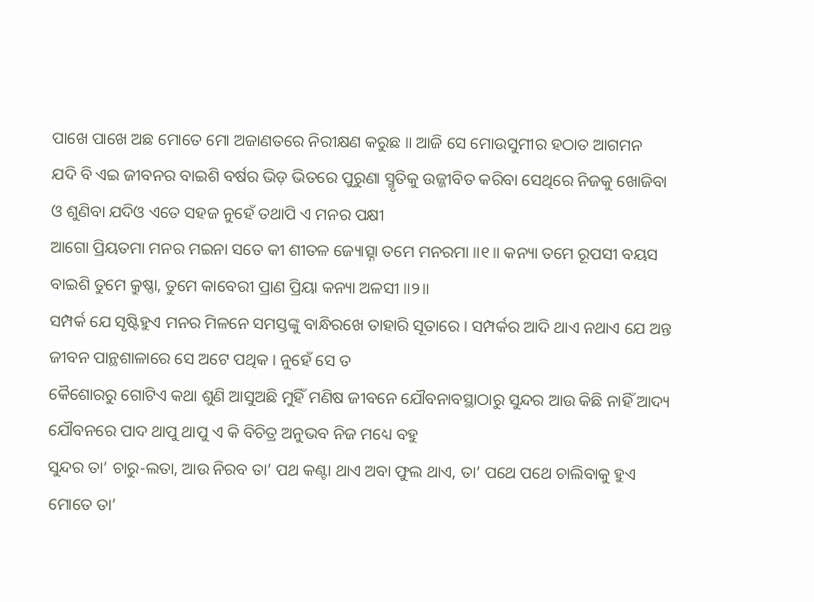ପାଖେ ପାଖେ ଅଛ ମୋତେ ମୋ ଅଜାଣତରେ ନିରୀକ୍ଷଣ କରୁଛ ॥ ଆଜି ସେ ମୋଉସୁମୀର ହଠାତ ଆଗମନ
ଯଦି ବି ଏଇ ଜୀବନର ବାଇଶି ବର୍ଷର ଭିଡ଼ ଭିତରେ ପୁରୁଣା ସ୍ମୃତିକୁ ଉଜ୍ଜୀବିତ କରିବା ସେଥିରେ ନିଜକୁ ଖୋଜିବା ଓ ଶୁଣିବା ଯଦିଓ ଏତେ ସହଜ ନୁହେଁ ତଥାପି ଏ ମନର ପକ୍ଷୀ
ଆଗୋ ପ୍ରିୟତମା ମନର ମଇନା ସତେ କୀ ଶୀତଳ ଜ୍ୟୋତ୍ସ୍ନା ତମେ ମନରମା ॥୧॥ କନ୍ୟା ତମେ ରୂପସୀ ବୟସ ବାଇଶି ତୁମେ କ୍ରୁଷ୍ଣା, ତୁମେ କାବେରୀ ପ୍ରାଣ ପ୍ରିୟା କନ୍ୟା ଅଳସୀ ॥୨॥
ସମ୍ପର୍କ ଯେ ସୃଷ୍ଟିହୁଏ ମନର ମିଳନେ ସମସ୍ତଙ୍କୁ ବାନ୍ଧିରଖେ ତାହାରି ସୂତାରେ । ସମ୍ପର୍କର ଆଦି ଥାଏ ନଥାଏ ଯେ ଅନ୍ତ ଜୀବନ ପାନ୍ଥଶାଳାରେ ସେ ଅଟେ ପଥିକ । ନୁହେଁ ସେ ତ
କୈଶୋରରୁ ଗୋଟିଏ କଥା ଶୁଣି ଆସୁଅଛି ମୁହିଁ ମଣିଷ ଜୀବନେ ଯୌବନାବସ୍ଥାଠାରୁ ସୁନ୍ଦର ଆଉ କିଛି ନାହିଁ ଆଦ୍ୟ ଯୌବନରେ ପାଦ ଥାପୁ ଥାପୁ ଏ କି ବିଚିତ୍ର ଅନୁଭବ ନିଜ ମଧ୍ୟେ ବହୁ
ସୁନ୍ଦର ତା’ ଚାରୁ-ଲତା, ଆଉ ନିରବ ତା’ ପଥ କଣ୍ଟା ଥାଏ ଅବା ଫୁଲ ଥାଏ, ତା’ ପଥେ ପଥେ ଚାଲିବାକୁ ହୁଏ ମୋତେ ତା’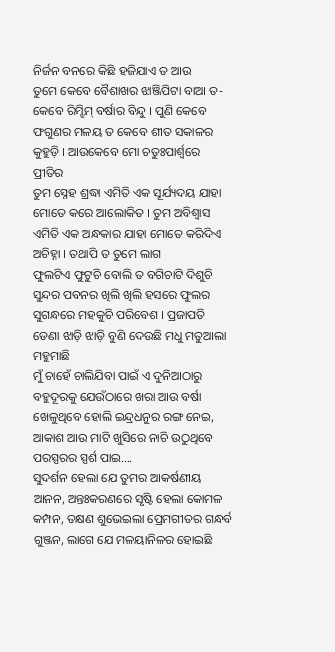ନିର୍ଜନ ବନରେ କିଛି ହଜିଯାଏ ତ ଆଉ
ତୁମେ କେବେ ବୈଶାଖର ଝାଞ୍ଜିପିଟା ବାଆ ତ- କେବେ ରିମ୍ଝିମ୍ ବର୍ଷାର ବିନ୍ଦୁ । ପୁଣି କେବେ ଫଗୁଣର ମଳୟ ତ କେବେ ଶୀତ ସକାଳର କୁହୁଡ଼ି । ଆଉକେବେ ମୋ ଚତୁଃପାର୍ଶ୍ୱରେ ପ୍ରୀତିର
ତୁମ ସ୍ନେହ ଶ୍ରଦ୍ଧା ଏମିତି ଏକ ସୂର୍ଯ୍ୟଦୟ ଯାହା ମୋତେ କରେ ଆଲୋକିତ । ତୁମ ଅବିଶ୍ୱାସ ଏମିତି ଏକ ଅନ୍ଧକାର ଯାହା ମୋତେ କରିଦିଏ ଅଚିହ୍ନା । ତଥାପି ତ ତୁମେ ଲାଗ
ଫୁଲଟିଏ ଫୁଟୁଚି ବୋଲି ତ ବଗିଚାଟି ଦିଶୁଚି ସୁନ୍ଦର ପବନର ଖିଲି ଖିଲି ହସରେ ଫୁଲର ସୁଗନ୍ଧରେ ମହକୁଚି ପରିବେଶ । ପ୍ରଜାପତି ଡେଣା ଝାଡ଼ି ଝାଡ଼ି ବୁଣି ଦେଉଛି ମଧୁ ମତୁଆଲା ମହୁମାଛି
ମୁଁ ଚାହେଁ ଚାଲିଯିବା ପାଇଁ ଏ ଦୁନିଆଠାରୁ ବହୁଦୂରକୁ ଯେଉଁଠାରେ ଖରା ଆଉ ବର୍ଷା ଖେଳୁଥିବେ ହୋଲି ଇନ୍ଦ୍ରଧନୁର ରଙ୍ଗ ନେଇ, ଆକାଶ ଆଉ ମାଟି ଖୁସିରେ ନାଚି ଉଠୁଥିବେ ପରସ୍ପରର ସ୍ପର୍ଶ ପାଇ….
ସୁଦର୍ଶନ ହେଲା ଯେ ତୁମର ଆକର୍ଷଣୀୟ ଆନନ, ଅନ୍ତଃକରଣରେ ସୃଷ୍ଟି ହେଲା କୋମଳ କମ୍ପନ, ତକ୍ଷଣ ଶୁଭେଇଲା ପ୍ରେମଗୀତର ଗନ୍ଧର୍ବ ଗୁଞ୍ଜନ, ଲାଗେ ଯେ ମଳୟାନିଳର ହୋଇଛି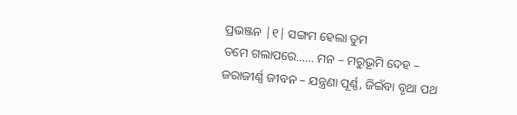ପ୍ରଭଞ୍ଜନ |୧| ସଙ୍ଗମ ହେଲା ତୁମ
ତମେ ଗଲାପରେ…… ମନ – ମରୁଭୂମି ଦେହ – ଜରାଜୀର୍ଣ୍ଣ ଜୀବନ – ଯନ୍ତ୍ରଣା ପୂର୍ଣ୍ଣ, ଜିଇଁବା ବୃଥା ପଥ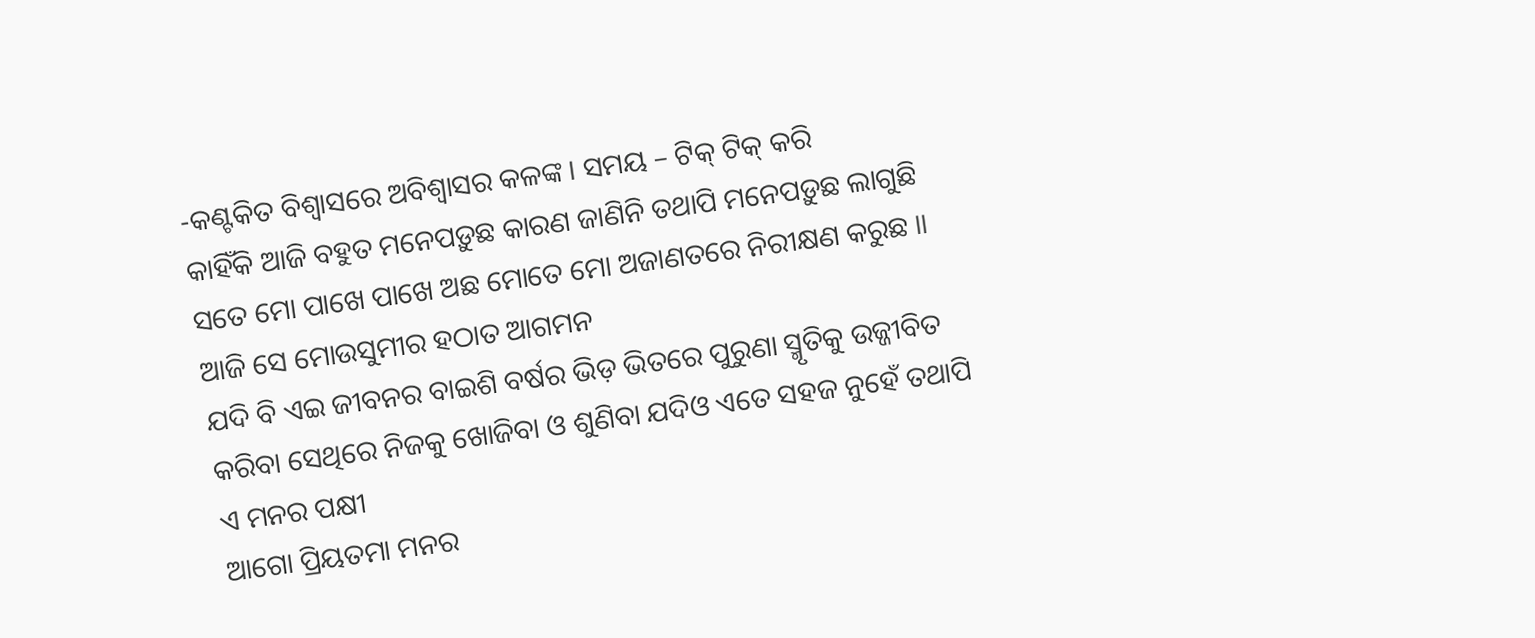-କଣ୍ଟକିତ ବିଶ୍ୱାସରେ ଅବିଶ୍ୱାସର କଳଙ୍କ । ସମୟ – ଟିକ୍ ଟିକ୍ କରି
କାହିଁକି ଆଜି ବହୁତ ମନେପଡ଼ୁଛ କାରଣ ଜାଣିନି ତଥାପି ମନେପଡ଼ୁଛ ଲାଗୁଛି ସତେ ମୋ ପାଖେ ପାଖେ ଅଛ ମୋତେ ମୋ ଅଜାଣତରେ ନିରୀକ୍ଷଣ କରୁଛ ॥ ଆଜି ସେ ମୋଉସୁମୀର ହଠାତ ଆଗମନ
ଯଦି ବି ଏଇ ଜୀବନର ବାଇଶି ବର୍ଷର ଭିଡ଼ ଭିତରେ ପୁରୁଣା ସ୍ମୃତିକୁ ଉଜ୍ଜୀବିତ କରିବା ସେଥିରେ ନିଜକୁ ଖୋଜିବା ଓ ଶୁଣିବା ଯଦିଓ ଏତେ ସହଜ ନୁହେଁ ତଥାପି ଏ ମନର ପକ୍ଷୀ
ଆଗୋ ପ୍ରିୟତମା ମନର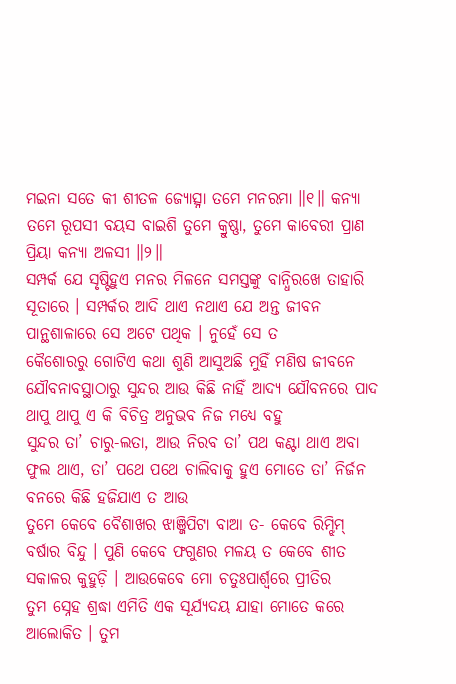ମଇନା ସତେ କୀ ଶୀତଳ ଜ୍ୟୋତ୍ସ୍ନା ତମେ ମନରମା ॥୧॥ କନ୍ୟା ତମେ ରୂପସୀ ବୟସ ବାଇଶି ତୁମେ କ୍ରୁଷ୍ଣା, ତୁମେ କାବେରୀ ପ୍ରାଣ ପ୍ରିୟା କନ୍ୟା ଅଳସୀ ॥୨॥
ସମ୍ପର୍କ ଯେ ସୃଷ୍ଟିହୁଏ ମନର ମିଳନେ ସମସ୍ତଙ୍କୁ ବାନ୍ଧିରଖେ ତାହାରି ସୂତାରେ । ସମ୍ପର୍କର ଆଦି ଥାଏ ନଥାଏ ଯେ ଅନ୍ତ ଜୀବନ ପାନ୍ଥଶାଳାରେ ସେ ଅଟେ ପଥିକ । ନୁହେଁ ସେ ତ
କୈଶୋରରୁ ଗୋଟିଏ କଥା ଶୁଣି ଆସୁଅଛି ମୁହିଁ ମଣିଷ ଜୀବନେ ଯୌବନାବସ୍ଥାଠାରୁ ସୁନ୍ଦର ଆଉ କିଛି ନାହିଁ ଆଦ୍ୟ ଯୌବନରେ ପାଦ ଥାପୁ ଥାପୁ ଏ କି ବିଚିତ୍ର ଅନୁଭବ ନିଜ ମଧ୍ୟେ ବହୁ
ସୁନ୍ଦର ତା’ ଚାରୁ-ଲତା, ଆଉ ନିରବ ତା’ ପଥ କଣ୍ଟା ଥାଏ ଅବା ଫୁଲ ଥାଏ, ତା’ ପଥେ ପଥେ ଚାଲିବାକୁ ହୁଏ ମୋତେ ତା’ ନିର୍ଜନ ବନରେ କିଛି ହଜିଯାଏ ତ ଆଉ
ତୁମେ କେବେ ବୈଶାଖର ଝାଞ୍ଜିପିଟା ବାଆ ତ- କେବେ ରିମ୍ଝିମ୍ ବର୍ଷାର ବିନ୍ଦୁ । ପୁଣି କେବେ ଫଗୁଣର ମଳୟ ତ କେବେ ଶୀତ ସକାଳର କୁହୁଡ଼ି । ଆଉକେବେ ମୋ ଚତୁଃପାର୍ଶ୍ୱରେ ପ୍ରୀତିର
ତୁମ ସ୍ନେହ ଶ୍ରଦ୍ଧା ଏମିତି ଏକ ସୂର୍ଯ୍ୟଦୟ ଯାହା ମୋତେ କରେ ଆଲୋକିତ । ତୁମ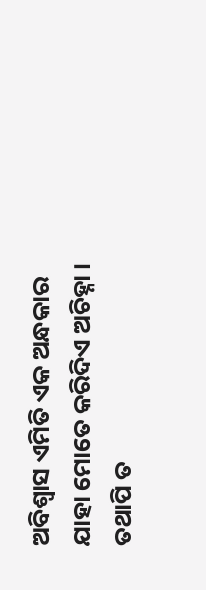ଅବିଶ୍ୱାସ ଏମିତି ଏକ ଅନ୍ଧକାର ଯାହା ମୋତେ କରିଦିଏ ଅଚିହ୍ନା । ତଥାପି ତ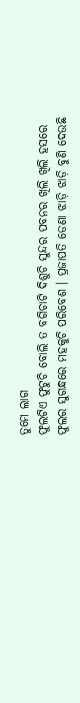ତୁମେ ଲାଗ
ଫୁଲଟିଏ ଫୁଟୁଚି ବୋଲି ତ ବଗିଚାଟି ଦିଶୁଚି ସୁନ୍ଦର ପବନର ଖିଲି ଖିଲି ହସରେ ଫୁଲର ସୁଗନ୍ଧରେ ମହକୁଚି ପରିବେଶ । ପ୍ରଜାପତି ଡେଣା ଝାଡ଼ି ଝାଡ଼ି ବୁଣି ଦେଉଛି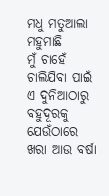ମଧୁ ମତୁଆଲା ମହୁମାଛି
ମୁଁ ଚାହେଁ ଚାଲିଯିବା ପାଇଁ ଏ ଦୁନିଆଠାରୁ ବହୁଦୂରକୁ ଯେଉଁଠାରେ ଖରା ଆଉ ବର୍ଷା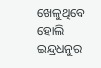ଖେଳୁଥିବେ ହୋଲି ଇନ୍ଦ୍ରଧନୁର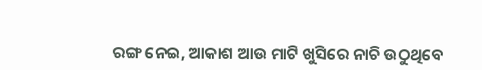ରଙ୍ଗ ନେଇ, ଆକାଶ ଆଉ ମାଟି ଖୁସିରେ ନାଚି ଉଠୁଥିବେ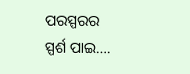ପରସ୍ପରର ସ୍ପର୍ଶ ପାଇ….